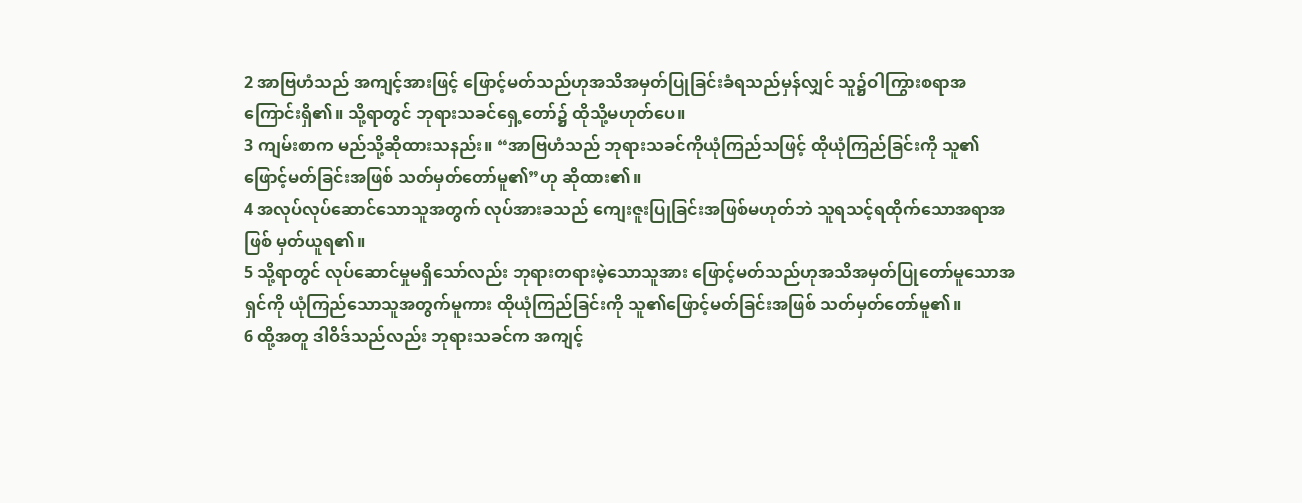2 အာဗြဟံသည် အကျင့်အားဖြင့် ဖြောင့်မတ်သည်ဟုအသိအမှတ်ပြုခြင်းခံရသည်မှန်လျှင် သူ၌ဝါကြွားစရာအကြောင်းရှိ၏။ သို့ရာတွင် ဘုရားသခင်ရှေ့တော်၌ ထိုသို့မဟုတ်ပေ။
3 ကျမ်းစာက မည်သို့ဆိုထားသနည်း။ “အာဗြဟံသည် ဘုရားသခင်ကိုယုံကြည်သဖြင့် ထိုယုံကြည်ခြင်းကို သူ၏ဖြောင့်မတ်ခြင်းအဖြစ် သတ်မှတ်တော်မူ၏”ဟု ဆိုထား၏။
4 အလုပ်လုပ်ဆောင်သောသူအတွက် လုပ်အားခသည် ကျေးဇူးပြုခြင်းအဖြစ်မဟုတ်ဘဲ သူရသင့်ရထိုက်သောအရာအဖြစ် မှတ်ယူရ၏။
5 သို့ရာတွင် လုပ်ဆောင်မှုမရှိသော်လည်း ဘုရားတရားမဲ့သောသူအား ဖြောင့်မတ်သည်ဟုအသိအမှတ်ပြုတော်မူသောအရှင်ကို ယုံကြည်သောသူအတွက်မူကား ထိုယုံကြည်ခြင်းကို သူ၏ဖြောင့်မတ်ခြင်းအဖြစ် သတ်မှတ်တော်မူ၏။
6 ထို့အတူ ဒါဝိဒ်သည်လည်း ဘုရားသခင်က အကျင့်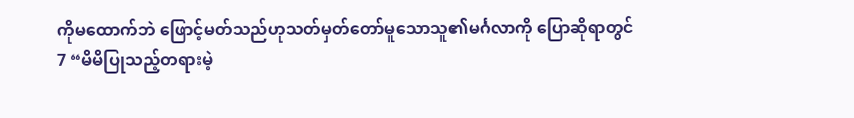ကိုမထောက်ဘဲ ဖြောင့်မတ်သည်ဟုသတ်မှတ်တော်မူသောသူ၏မင်္ဂလာကို ပြောဆိုရာတွင်
7 “မိမိပြုသည့်တရားမဲ့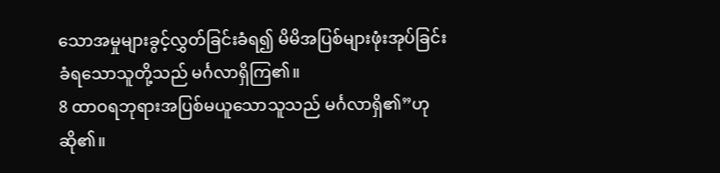သောအမှုများခွင့်လွှတ်ခြင်းခံရ၍ မိမိအပြစ်များဖုံးအုပ်ခြင်းခံရသောသူတို့သည် မင်္ဂလာရှိကြ၏။
8 ထာဝရဘုရားအပြစ်မယူသောသူသည် မင်္ဂလာရှိ၏”ဟု ဆို၏။